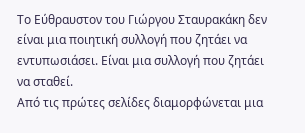Το Εύθραυστον του Γιώργου Σταυρακάκη δεν είναι μια ποιητική συλλογή που ζητάει να εντυπωσιάσει. Είναι μια συλλογή που ζητάει να σταθεί.
Από τις πρώτες σελίδες διαμορφώνεται μια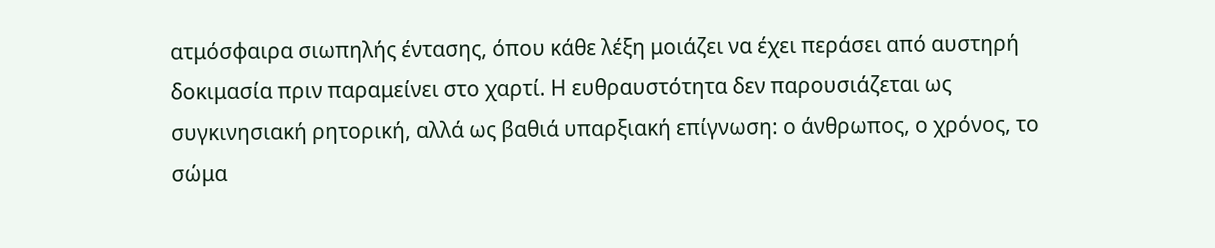ατμόσφαιρα σιωπηλής έντασης, όπου κάθε λέξη μοιάζει να έχει περάσει από αυστηρή δοκιμασία πριν παραμείνει στο χαρτί. Η ευθραυστότητα δεν παρουσιάζεται ως συγκινησιακή ρητορική, αλλά ως βαθιά υπαρξιακή επίγνωση: ο άνθρωπος, ο χρόνος, το σώμα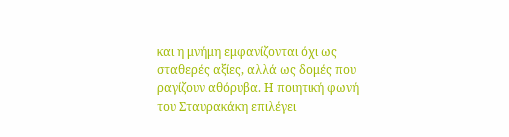και η μνήμη εμφανίζονται όχι ως σταθερές αξίες, αλλά ως δομές που ραγίζουν αθόρυβα. Η ποιητική φωνή του Σταυρακάκη επιλέγει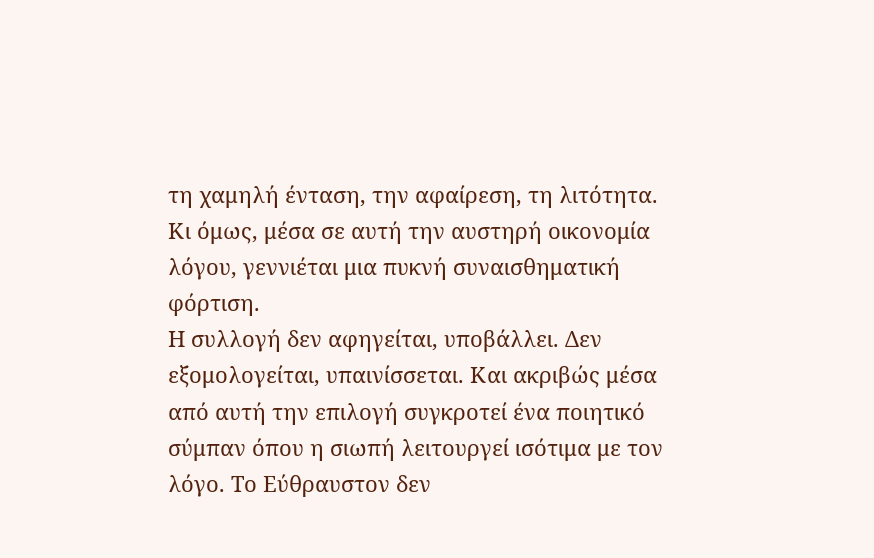τη χαμηλή ένταση, την αφαίρεση, τη λιτότητα. Κι όμως, μέσα σε αυτή την αυστηρή οικονομία λόγου, γεννιέται μια πυκνή συναισθηματική φόρτιση.
Η συλλογή δεν αφηγείται, υποβάλλει. Δεν εξομολογείται, υπαινίσσεται. Και ακριβώς μέσα από αυτή την επιλογή συγκροτεί ένα ποιητικό σύμπαν όπου η σιωπή λειτουργεί ισότιμα με τον λόγο. Το Εύθραυστον δεν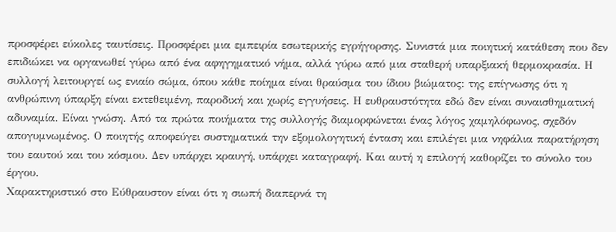προσφέρει εύκολες ταυτίσεις. Προσφέρει μια εμπειρία εσωτερικής εγρήγορσης. Συνιστά μια ποιητική κατάθεση που δεν επιδιώκει να οργανωθεί γύρω από ένα αφηγηματικό νήμα, αλλά γύρω από μια σταθερή υπαρξιακή θερμοκρασία. Η συλλογή λειτουργεί ως ενιαίο σώμα, όπου κάθε ποίημα είναι θραύσμα του ίδιου βιώματος: της επίγνωσης ότι η ανθρώπινη ύπαρξη είναι εκτεθειμένη, παροδική και χωρίς εγγυήσεις. Η ευθραυστότητα εδώ δεν είναι συναισθηματική αδυναμία. Είναι γνώση. Από τα πρώτα ποιήματα της συλλογής διαμορφώνεται ένας λόγος χαμηλόφωνος, σχεδόν απογυμνωμένος. Ο ποιητής αποφεύγει συστηματικά την εξομολογητική ένταση και επιλέγει μια νηφάλια παρατήρηση του εαυτού και του κόσμου. Δεν υπάρχει κραυγή, υπάρχει καταγραφή. Και αυτή η επιλογή καθορίζει το σύνολο του έργου.
Χαρακτηριστικό στο Εύθραυστον είναι ότι η σιωπή διαπερνά τη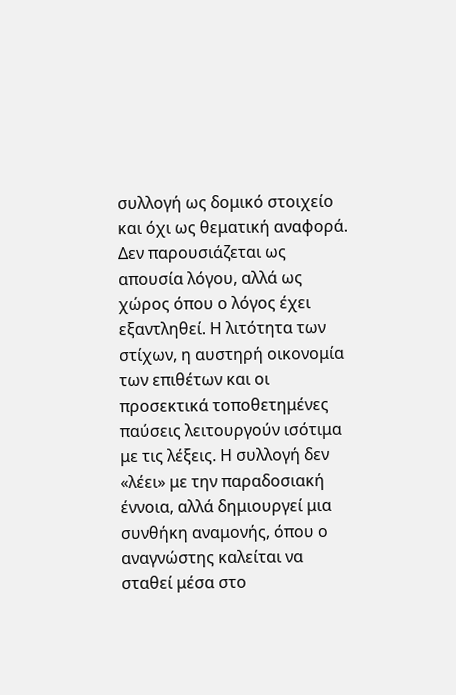συλλογή ως δομικό στοιχείο και όχι ως θεματική αναφορά. Δεν παρουσιάζεται ως απουσία λόγου, αλλά ως χώρος όπου ο λόγος έχει εξαντληθεί. Η λιτότητα των στίχων, η αυστηρή οικονομία των επιθέτων και οι προσεκτικά τοποθετημένες παύσεις λειτουργούν ισότιμα με τις λέξεις. Η συλλογή δεν «λέει» με την παραδοσιακή έννοια, αλλά δημιουργεί μια συνθήκη αναμονής, όπου ο αναγνώστης καλείται να σταθεί μέσα στο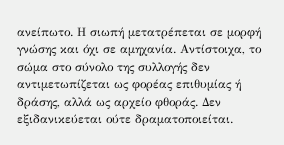ανείπωτο. Η σιωπή μετατρέπεται σε μορφή γνώσης και όχι σε αμηχανία. Αντίστοιχα, το σώμα στο σύνολο της συλλογής δεν αντιμετωπίζεται ως φορέας επιθυμίας ή δράσης, αλλά ως αρχείο φθοράς. Δεν εξιδανικεύεται ούτε δραματοποιείται.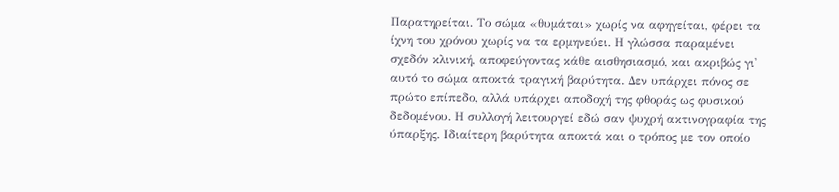Παρατηρείται. Το σώμα «θυμάται» χωρίς να αφηγείται, φέρει τα ίχνη του χρόνου χωρίς να τα ερμηνεύει. Η γλώσσα παραμένει σχεδόν κλινική, αποφεύγοντας κάθε αισθησιασμό, και ακριβώς γι' αυτό το σώμα αποκτά τραγική βαρύτητα. Δεν υπάρχει πόνος σε πρώτο επίπεδο, αλλά υπάρχει αποδοχή της φθοράς ως φυσικού δεδομένου. Η συλλογή λειτουργεί εδώ σαν ψυχρή ακτινογραφία της ύπαρξης. Ιδιαίτερη βαρύτητα αποκτά και ο τρόπος με τον οποίο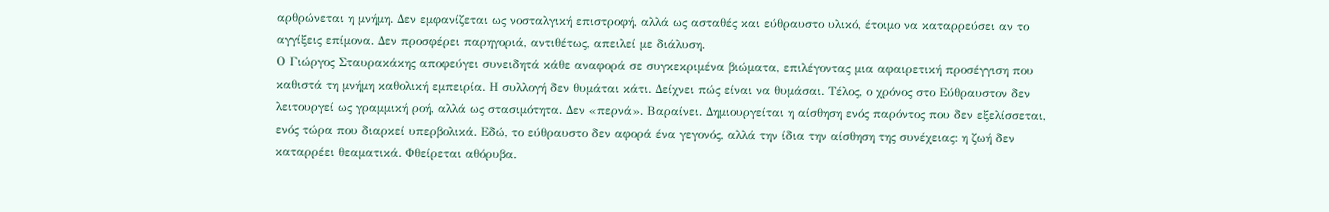αρθρώνεται η μνήμη. Δεν εμφανίζεται ως νοσταλγική επιστροφή, αλλά ως ασταθές και εύθραυστο υλικό, έτοιμο να καταρρεύσει αν το αγγίξεις επίμονα. Δεν προσφέρει παρηγοριά, αντιθέτως, απειλεί με διάλυση.
Ο Γιώργος Σταυρακάκης αποφεύγει συνειδητά κάθε αναφορά σε συγκεκριμένα βιώματα, επιλέγοντας μια αφαιρετική προσέγγιση που καθιστά τη μνήμη καθολική εμπειρία. Η συλλογή δεν θυμάται κάτι. Δείχνει πώς είναι να θυμάσαι. Τέλος, ο χρόνος στο Εύθραυστον δεν λειτουργεί ως γραμμική ροή, αλλά ως στασιμότητα. Δεν «περνά». Βαραίνει. Δημιουργείται η αίσθηση ενός παρόντος που δεν εξελίσσεται, ενός τώρα που διαρκεί υπερβολικά. Εδώ, το εύθραυστο δεν αφορά ένα γεγονός, αλλά την ίδια την αίσθηση της συνέχειας: η ζωή δεν καταρρέει θεαματικά. Φθείρεται αθόρυβα.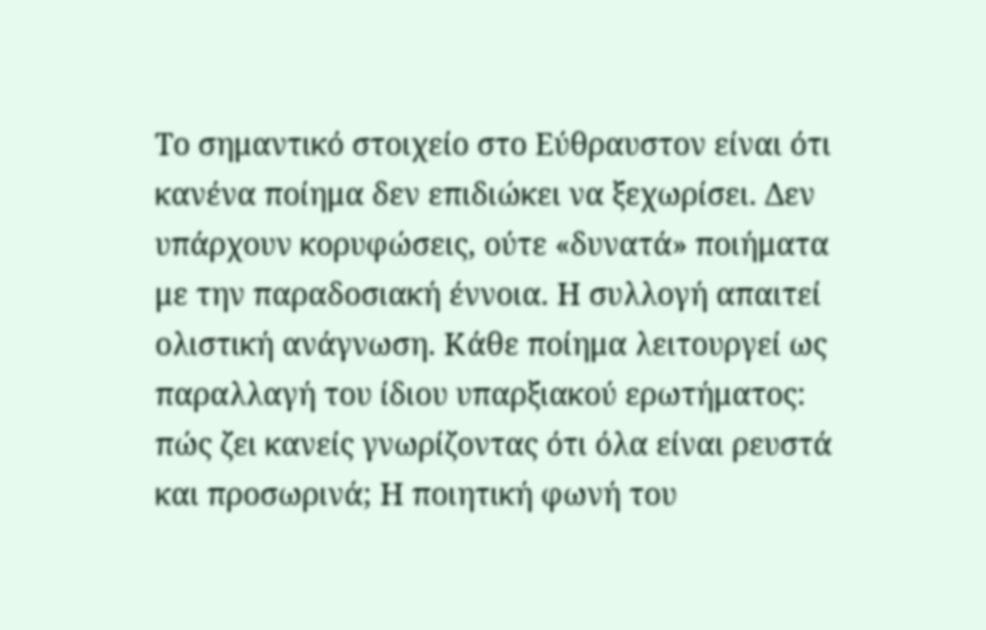Το σημαντικό στοιχείο στο Εύθραυστον είναι ότι κανένα ποίημα δεν επιδιώκει να ξεχωρίσει. Δεν υπάρχουν κορυφώσεις, ούτε «δυνατά» ποιήματα με την παραδοσιακή έννοια. Η συλλογή απαιτεί ολιστική ανάγνωση. Κάθε ποίημα λειτουργεί ως παραλλαγή του ίδιου υπαρξιακού ερωτήματος: πώς ζει κανείς γνωρίζοντας ότι όλα είναι ρευστά και προσωρινά; Η ποιητική φωνή του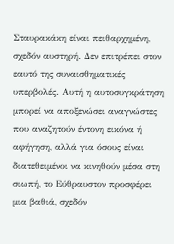Σταυρακάκη είναι πειθαρχημένη, σχεδόν αυστηρή. Δεν επιτρέπει στον εαυτό της συναισθηματικές υπερβολές. Αυτή η αυτοσυγκράτηση μπορεί να αποξενώσει αναγνώστες που αναζητούν έντονη εικόνα ή αφήγηση, αλλά για όσους είναι διατεθειμένοι να κινηθούν μέσα στη σιωπή, το Εύθραυστον προσφέρει μια βαθιά, σχεδόν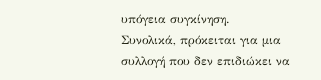υπόγεια συγκίνηση.
Συνολικά, πρόκειται για μια συλλογή που δεν επιδιώκει να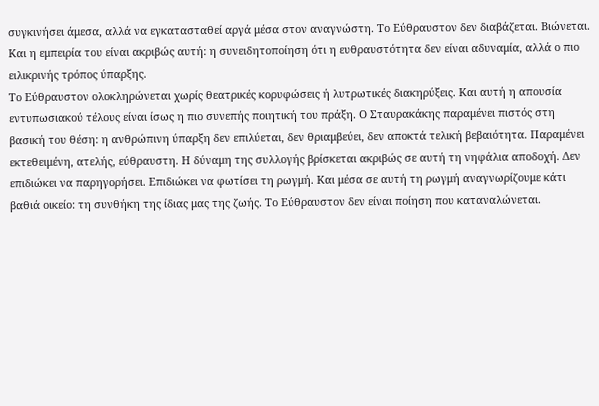συγκινήσει άμεσα, αλλά να εγκατασταθεί αργά μέσα στον αναγνώστη. Το Εύθραυστον δεν διαβάζεται. Βιώνεται. Και η εμπειρία του είναι ακριβώς αυτή: η συνειδητοποίηση ότι η ευθραυστότητα δεν είναι αδυναμία, αλλά ο πιο ειλικρινής τρόπος ύπαρξης.
Το Εύθραυστον ολοκληρώνεται χωρίς θεατρικές κορυφώσεις ή λυτρωτικές διακηρύξεις. Και αυτή η απουσία εντυπωσιακού τέλους είναι ίσως η πιο συνεπής ποιητική του πράξη. Ο Σταυρακάκης παραμένει πιστός στη βασική του θέση: η ανθρώπινη ύπαρξη δεν επιλύεται, δεν θριαμβεύει, δεν αποκτά τελική βεβαιότητα. Παραμένει εκτεθειμένη, ατελής, εύθραυστη. Η δύναμη της συλλογής βρίσκεται ακριβώς σε αυτή τη νηφάλια αποδοχή. Δεν επιδιώκει να παρηγορήσει. Επιδιώκει να φωτίσει τη ρωγμή. Και μέσα σε αυτή τη ρωγμή αναγνωρίζουμε κάτι βαθιά οικείο: τη συνθήκη της ίδιας μας της ζωής. Το Εύθραυστον δεν είναι ποίηση που καταναλώνεται.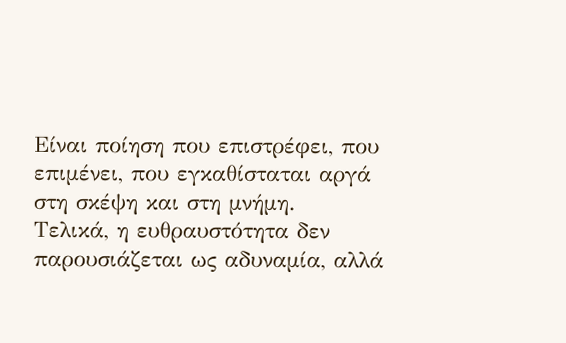Είναι ποίηση που επιστρέφει, που επιμένει, που εγκαθίσταται αργά στη σκέψη και στη μνήμη.
Τελικά, η ευθραυστότητα δεν παρουσιάζεται ως αδυναμία, αλλά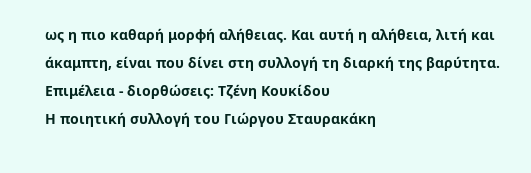ως η πιο καθαρή μορφή αλήθειας. Και αυτή η αλήθεια, λιτή και άκαμπτη, είναι που δίνει στη συλλογή τη διαρκή της βαρύτητα.
Επιμέλεια - διορθώσεις: Τζένη Κουκίδου
Η ποιητική συλλογή του Γιώργου Σταυρακάκη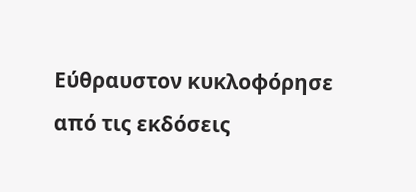Εύθραυστον κυκλοφόρησε από τις εκδόσεις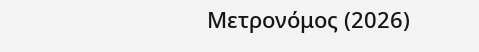Μετρονόμος (2026)